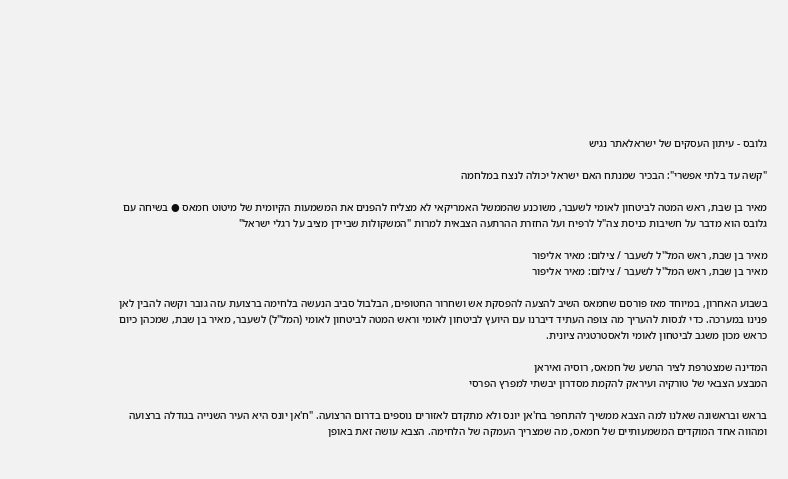גלובס - עיתון העסקים של ישראלאתר נגיש

"קשה עד בלתי אפשרי": הבכיר שמנתח האם ישראל יכולה לנצח במלחמה

מאיר בן שבת, ראש המטה לביטחון לאומי לשעבר, משוכנע שהממשל האמריקאי לא מצליח להפנים את המשמעות הקיומית של מיטוט חמאס ● בשיחה עם גלובס הוא מדבר על חשיבות כניסת צה"ל לרפיח ועל החזרת ההרתעה הצבאית למרות "המשקולות שביידן מציב על רגלי ישראל"

מאיר בן שבת, ראש המל''ל לשעבר / צילום: מאיר אליפור
מאיר בן שבת, ראש המל''ל לשעבר / צילום: מאיר אליפור

בשבוע האחרון, במיוחד מאז פורסם שחמאס השיב להצעה להפסקת אש ושחרור החטופים, הבלבול סביב הנעשה בלחימה ברצועת עזה גובר וקשה להבין לאן פנינו במערכה. כדי לנסות להעריך מה צופה העתיד דיברנו עם היועץ לביטחון לאומי וראש המטה לביטחון לאומי (המל"ל) לשעבר, מאיר בן שבת, שמכהן כיום כראש מכון משגב לביטחון לאומי ולאסטרטגיה ציונית.

המדינה שמצטרפת לציר הרשע של חמאס, רוסיה ואיראן
המבצע הצבאי של טורקיה ועיראק להקמת מסדרון יבשתי למפרץ הפרסי

בראש ובראשונה שאלנו למה הצבא ממשיך להתחפר בח'אן יונס ולא מתקדם לאזורים נוספים בדרום הרצועה. "ח'אן יונס היא העיר השנייה בגודלה ברצועה ומהווה אחד המוקדים המשמעותיים של חמאס, מה שמצריך העמקה של הלחימה. הצבא עושה זאת באופן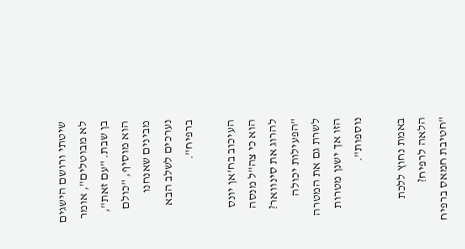שיטתי ורושם הישגים לא מבוטלים", אומר בן שבת. "עם זאת", הוא מוסיף, "כולם מבינים שאנחנו נערכים לשלב הבא ברפיח".

העיכוב בח'אן יונס הוא כי צה"ל מנסה להרוג את סינוואר?
"הפעילות יכולה לשרת גם את המטרה הזו אך ישנן מטרות נוספות".

באמת נחוץ ללכת הלאה לרפיח?
"חטיבת חמאס ברפיח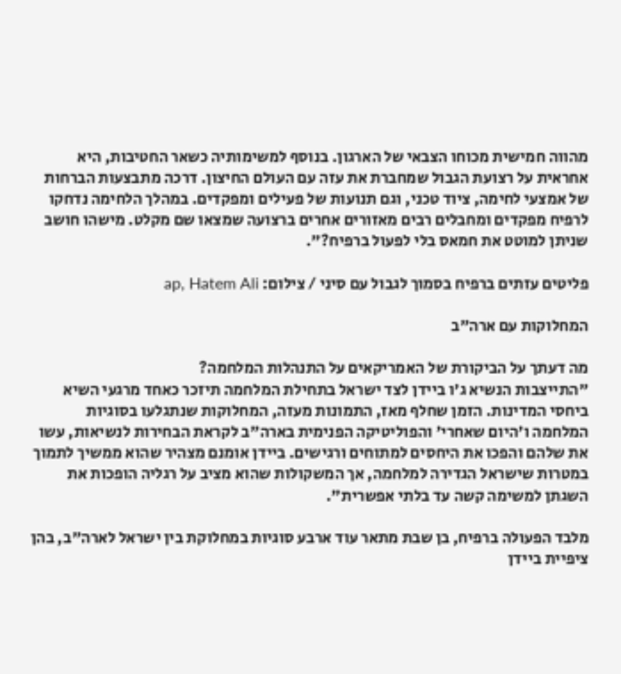מהווה חמישית מכוחו הצבאי של הארגון. בנוסף למשימותיה כשאר החטיבות, היא אחראית על רצועת הגבול שמחברת את עזה עם העולם החיצון. דרכה מתבצעות הברחות של אמצעי לחימה, ציוד טכני, וגם תנועות של פעילים ומפקדים. במהלך הלחימה נדחקו לרפיח מפקדים ומחבלים רבים מאזורים אחרים ברצועה שמצאו שם מקלט. מישהו חושב שניתן למוטט את חמאס בלי לפעול ברפיח?".

פליטים עזתים ברפיח בסמוך לגבול עם סיני / צילום: ap, Hatem Ali

המחלוקות עם ארה"ב

מה דעתך על הביקורת של האמריקאים על התנהלות המלחמה?
"התייצבות הנשיא ג'ו ביידן לצד ישראל בתחילת המלחמה תיזכר כאחד מרגעי השיא ביחסי המדינות. הזמן שחלף מאז, התמונות מעזה, המחלוקות שנתגלעו בסוגיות המלחמה ו'היום שאחרי' והפוליטיקה הפנימית בארה"ב לקראת הבחירות לנשיאות, עשו את שלהם והפכו את היחסים למתוחים ורגישים. ביידן אומנם מצהיר שהוא ממשיך לתמוך במטרות שישראל הגדירה למלחמה, אך המשקולות שהוא מציב על רגליה הופכות את השגתן למשימה קשה עד בלתי אפשרית".

מלבד הפעולה ברפיח, בן שבת מתאר עוד ארבע סוגיות במחלוקת בין ישראל לארה"ב, בהן ציפיית ביידן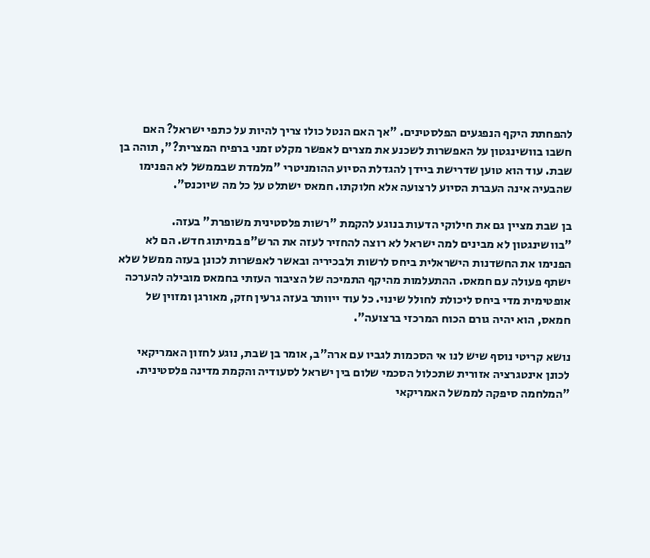להפחתת היקף הנפגעים הפלסטינים. "אך האם הנטל כולו צריך להיות על כתפי ישראל? האם חשבו בוושינגטון על האפשרות לשכנע את מצרים לאפשר מקלט זמני ברפיח המצרית?", תוהה בן שבת. עוד הוא טוען שדרישת ביידן להגדלת הסיוע ההומניטרי "מלמדת שבממשל לא הפנימו שהבעיה אינה העברת הסיוע לרצועה אלא חלוקתו. חמאס ישתלט על כל מה שיוכנס".

בן שבת מציין גם את חילוקי הדעות בנוגע להקמת "רשות פלסטינית משופרת" בעזה. "בוושינגטון לא מבינים למה ישראל לא רוצה להחזיר לעזה את הרש"פ במיתוג חדש. הם לא הפנימו את החשדנות הישראלית ביחס לרשות ולבכיריה ובאשר לאפשרות לכונן בעזה ממשל שלא ישתף פעולה עם חמאס. ההתעלמות מהיקף התמיכה של הציבור העזתי בחמאס מובילה להערכה אופטימית מדי ביחס ליכולת לחולל שינוי. כל עוד ייוותר בעזה גרעין חזק, מאורגן ומזוין של חמאס, הוא יהיה גורם הכוח המרכזי ברצועה".

נושא קריטי נוסף שיש לנו אי הסכמות לגביו עם ארה"ב, אומר בן שבת, נוגע לחזון האמריקאי לכונן אינטגרציה אזורית שתכלול הסכמי שלום בין ישראל לסעודיה והקמת מדינה פלסטינית. "המלחמה סיפקה לממשל האמריקאי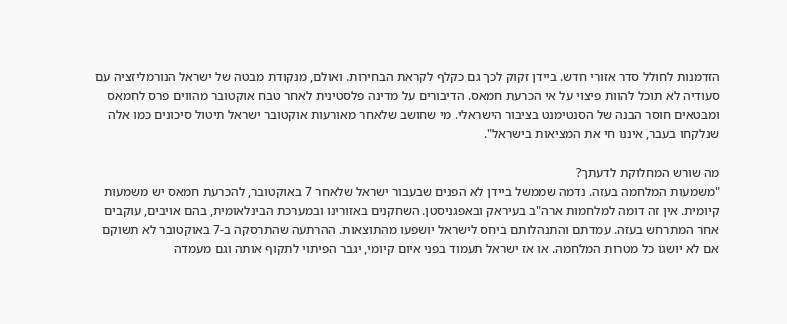הזדמנות לחולל סדר אזורי חדש. ביידן זקוק לכך גם כקלף לקראת הבחירות. ואולם, מנקודת מבטה של ישראל הנורמליזציה עם סעודיה לא תוכל להוות פיצוי על אי הכרעת חמאס. הדיבורים על מדינה פלסטינית לאחר טבח אוקטובר מהווים פרס לחמאס ומבטאים חוסר הבנה של הסנטימנט בציבור הישראלי. מי שחושב שלאחר מאורעות אוקטובר ישראל תיטול סיכונים כמו אלה שנלקחו בעבר, איננו חי את המציאות בישראל".

מה שורש המחלוקת לדעתך?
"משמעות המלחמה בעזה. נדמה שממשל ביידן לא הפנים שבעבור ישראל שלאחר 7 באוקטובר, להכרעת חמאס יש משמעות קיומית. אין זה דומה למלחמות ארה"ב בעיראק ובאפגניסטן. השחקנים באזורינו ובמערכת הבינלאומית, בהם אויבים, עוקבים אחר המתרחש בעזה. עמדתם והתנהלותם ביחס לישראל יושפעו מהתוצאות. ההרתעה שהתרסקה ב-7 באוקטובר לא תשוקם אם לא יושגו כל מטרות המלחמה. או אז ישראל תעמוד בפני איום קיומי, יגבר הפיתוי לתקוף אותה וגם מעמדה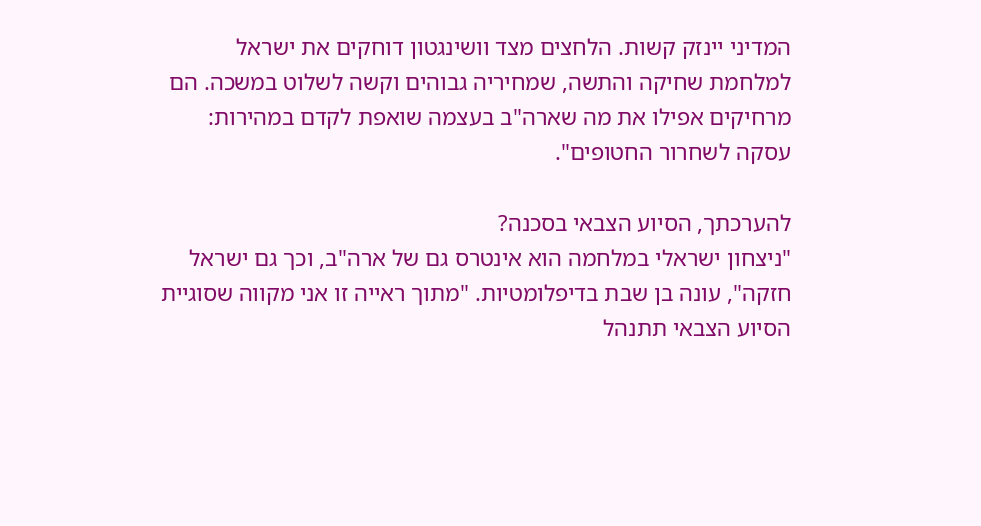המדיני יינזק קשות. הלחצים מצד וושינגטון דוחקים את ישראל למלחמת שחיקה והתשה, שמחיריה גבוהים וקשה לשלוט במשכה. הם מרחיקים אפילו את מה שארה"ב בעצמה שואפת לקדם במהירות: עסקה לשחרור החטופים".

להערכתך, הסיוע הצבאי בסכנה?
"ניצחון ישראלי במלחמה הוא אינטרס גם של ארה"ב, וכך גם ישראל חזקה", עונה בן שבת בדיפלומטיות. "מתוך ראייה זו אני מקווה שסוגיית הסיוע הצבאי תתנהל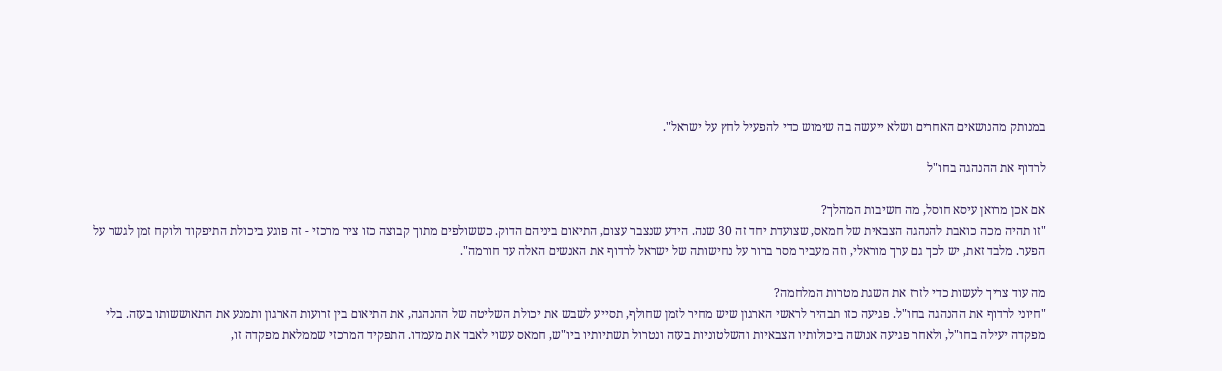במנותק מהנושאים האחרים ושלא ייעשה בה שימוש כדי להפעיל לחץ על ישראל".

לרדוף את ההנהגה בחו"ל

אם אכן מרואן עיסא חוסל, מה חשיבות המהלך?
"זו תהיה מכה כואבת להנהגה הצבאית של חמאס, שצועדת יחד זה 30 שנה. הידע שנצבר עצום, התיאום ביניהם הדוק. כששולפים מתוך קבוצה כזו ציר מרכזי - זה פוגע ביכולת התיפקוד ולוקח זמן לגשר על הפער. מלבד זאת, יש לכך גם ערך מוראלי, וזה מעביר מסר ברור על נחישותה של ישראל לרדוף את האנשים האלה עד חורמה".

מה עוד צריך לעשות כדי לזרז את השגת מטרות המלחמה?
"חיוני לרדוף את ההנהגה בחו"ל. פגיעה כזו תבהיר לראשי הארגון שיש מחיר לזמן שחולף, תסייע לשבש את יכולת השליטה של ההנהגה, את התיאום בין זרועות הארגון ותמנע את התאוששותו בעזה. בלי מפקדה יעילה בחו"ל, ולאחר פגיעה אנושה ביכולותיו הצבאיות והשלטוניות בעזה ונטרול תשתיותיו ביו"ש, חמאס עשוי לאבד את מעמדו. התפקיד המרכזי שממלאת מפקדה זו,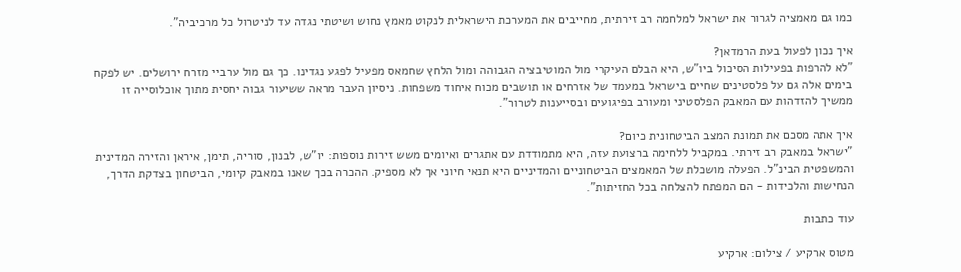כמו גם מאמציה לגרור את ישראל למלחמה רב זירתית, מחייבים את המערכת הישראלית לנקוט מאמץ נחוש ושיטתי נגדה עד לניטרול כל מרכיביה".

איך נכון לפעול בעת הרמדאן?
"לא להרפות בפעילות הסיכול ביו"ש, היא הבלם העיקרי מול המוטיבציה הגבוהה ומול הלחץ שחמאס מפעיל לפגע נגדינו. כך גם מול ערביי מזרח ירושלים. יש לפקח בימים אלה גם על פלסטינים שחיים בישראל במעמד של אזרחים או תושבים מכוח איחוד משפחות. ניסיון העבר מראה ששיעור גבוה יחסית מתוך אוכלוסייה זו ממשיך להזדהות עם המאבק הפלסטיני ומעורב בפיגועים ובסייענות לטרור".

איך אתה מסכם את תמונת המצב הביטחונית כיום?
"ישראל במאבק רב זירתי. במקביל ללחימה ברצועת עזה, היא מתמודדת עם אתגרים ואיומים משש זירות נוספות: יו"ש, לבנון, סוריה, תימן, איראן והזירה המדינית והמשפטית הבינ"ל. הפעלה מושכלת של המאמצים הביטחוניים והמדיניים היא תנאי חיוני אך לא מספיק. ההכרה בכך שאנו במאבק קיומי, הביטחון בצדקת הדרך, הנחישות והלכידות - הם המפתח להצלחה בכל החזיתות".

עוד כתבות

מטוס ארקיע / צילום: ארקיע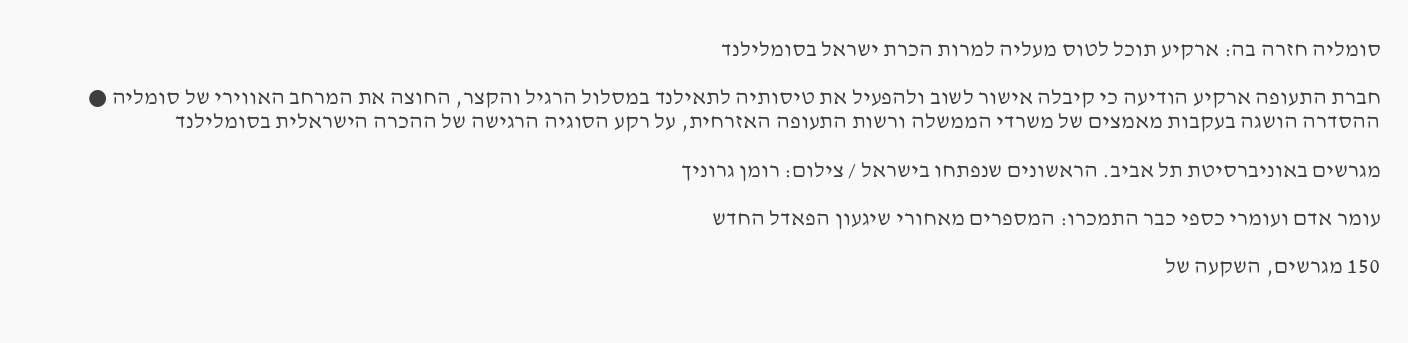סומליה חזרה בה: ארקיע תוכל לטוס מעליה למרות הכרת ישראל בסומלילנד

חברת התעופה ארקיע הודיעה כי קיבלה אישור לשוב ולהפעיל את טיסותיה לתאילנד במסלול הרגיל והקצר, החוצה את המרחב האווירי של סומליה ● ההסדרה הושגה בעקבות מאמצים של משרדי הממשלה ורשות התעופה האזרחית, על רקע הסוגיה הרגישה של ההכרה הישראלית בסומלילנד

מגרשים באוניברסיטת תל אביב. הראשונים שנפתחו בישראל / צילום: רומן גרוניך

עומר אדם ועומרי כספי כבר התמכרו: המספרים מאחורי שיגעון הפאדל החדש

150 מגרשים, השקעה של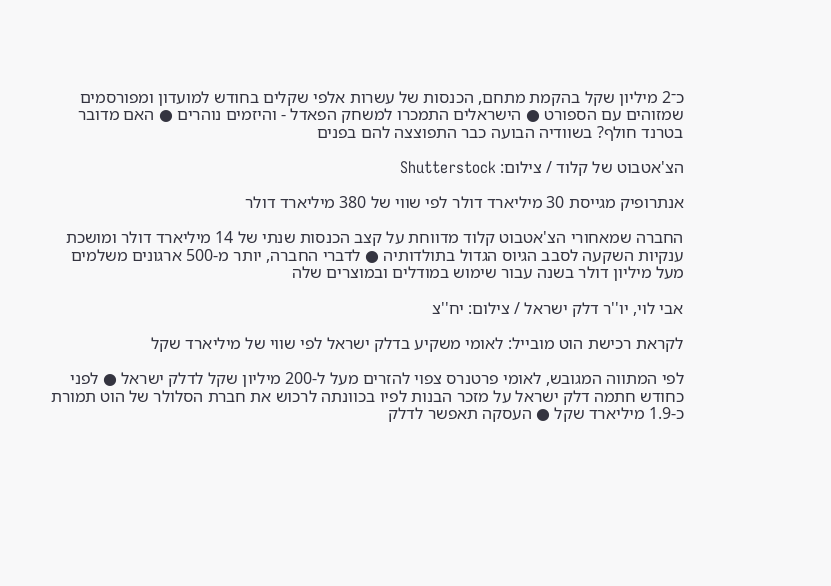כ־2 מיליון שקל בהקמת מתחם, הכנסות של עשרות אלפי שקלים בחודש למועדון ומפורסמים שמזוהים עם הספורט ● הישראלים התמכרו למשחק הפאדל - והיזמים נוהרים ● האם מדובר בטרנד חולף? בשוודיה הבועה כבר התפוצצה להם בפנים

הצ'אטבוט של קלוד / צילום: Shutterstock

אנתרופיק מגייסת 30 מיליארד דולר לפי שווי של 380 מיליארד דולר

החברה שמאחורי הצ'אטבוט קלוד מדווחת על קצב הכנסות שנתי של 14 מיליארד דולר ומושכת ענקיות השקעה לסבב הגיוס הגדול בתולדותיה ● לדברי החברה, יותר מ-500 ארגונים משלמים מעל מיליון דולר בשנה עבור שימוש במודלים ובמוצרים שלה

אבי לוי, יו''ר דלק ישראל / צילום: יח''צ

לקראת רכישת הוט מובייל: לאומי משקיע בדלק ישראל לפי שווי של מיליארד שקל

לפי המתווה המגובש, לאומי פרטנרס צפוי להזרים מעל ל-200 מיליון שקל לדלק ישראל ● לפני כחודש חתמה דלק ישראל על מזכר הבנות לפיו בכוונתה לרכוש את חברת הסלולר של הוט תמורת כ-1.9 מיליארד שקל ● העסקה תאפשר לדלק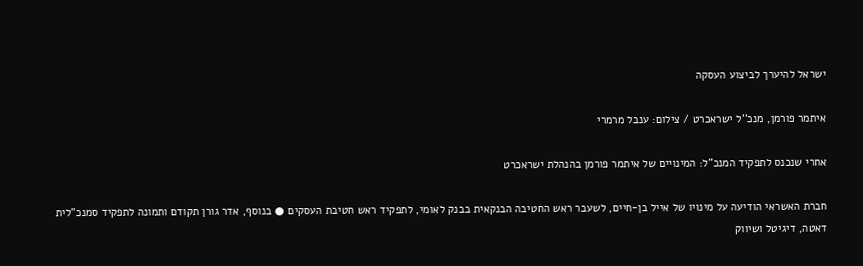ישראל להיערך לביצוע העסקה

איתמר פורמן, מנכ''ל ישראכרט / צילום: ענבל מרמרי

אחרי שנכנס לתפקיד המנכ"ל: המינויים של איתמר פורמן בהנהלת ישראכרט

חברת האשראי הודיעה על מינויו של אייל בן-חיים, לשעבר ראש החטיבה הבנקאית בבנק לאומי, לתפקיד ראש חטיבת העסקים ● בנוסף, אדר גורן תקודם ותמונה לתפקיד סמנכ"לית דאטה, דיגיטל ושיווק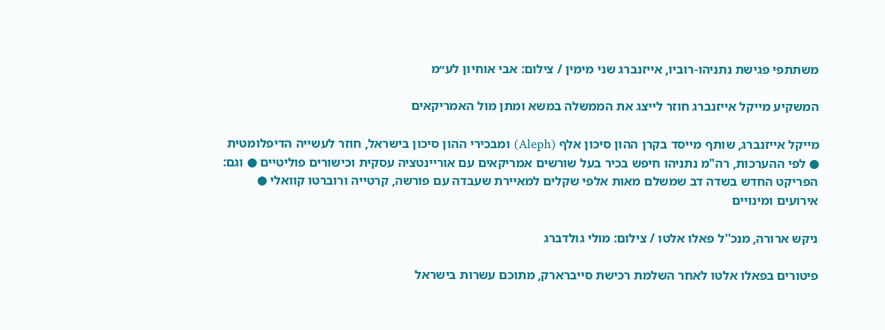משתתפי פגישת נתניהו-רוביו, אייזנברג שני מימין / צילום: אבי אוחיון לע״מ

המשקיע מייקל אייזנברג חוזר לייצג את הממשלה במשא ומתן מול האמריקאים

מייקל אייזנברג, שותף מייסד בקרן ההון סיכון אלף (Aleph) ומבכירי ההון סיכון בישראל, חוזר לעשייה הדיפלומטית ● לפי ההערכות, רה"מ נתניהו חיפש בכיר בעל שורשים אמריקאים עם אוריינטציה עסקית וכישורים פוליטיים ● וגם: הפריקט החדש בשדה דב שמשלם מאות אלפי שקלים למאיירת שעבדה עם פורשה, קרטייה ורוברטו קוואלי ● אירועים ומינויים

ניקש ארורה, מנכ''ל פאלו אלטו / צילום: מולי גולדברג

פיטורים בפאלו אלטו לאחר השלמת רכישת סייברארק, מתוכם עשרות בישראל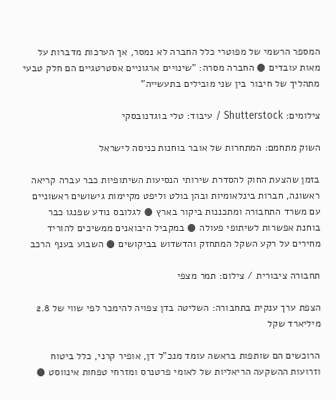המספר הרשמי של מפוטרי כלל החברה לא נמסר, אך הערכות מדברות על מאות עובדים ● החברה מסרה: "שינויים ארגוניים אסטרטגיים הם חלק טבעי מתהליך של חיבור בין שני מובילים בתעשייה"

צילומים: Shutterstock / עיבוד: טלי בוגדנובסקי

השוק מתחמם: המתחרות של אובר בוחנות כניסה לישראל

בזמן שהצעת החוק להסדרת שירותי הנסיעות השיתופיות כבר עברה קריאה ראשונה, חברות בינלאומיות ובהן בולט וליפט מקיימות גישושים ראשוניים עם משרד התחבורה ומתכננות ביקור בארץ ● לגלובס נודע שפנגו כבר בוחנת אפשרות לשיתופי פעולה ● במקביל היבואנים ממשיכים להוריד מחירים על רקע השקל המתחזק והדשדוש בביקושים ● השבוע בענף הרכב

תחבורה ציבורית / צילום: תמר מצפי

הצפת ערך ענקית בתחבורה: השליטה בדן צפויה להימכר לפי שווי של 2.8 מיליארד שקל

הרוכשים הם שותפות בראשה עומד מנכ"ל דן, אופיר קרני, כלל ביטוח וזרועות ההשקעה הריאליות של לאומי פרטנרס ומזרחי טפחות אינווסט ●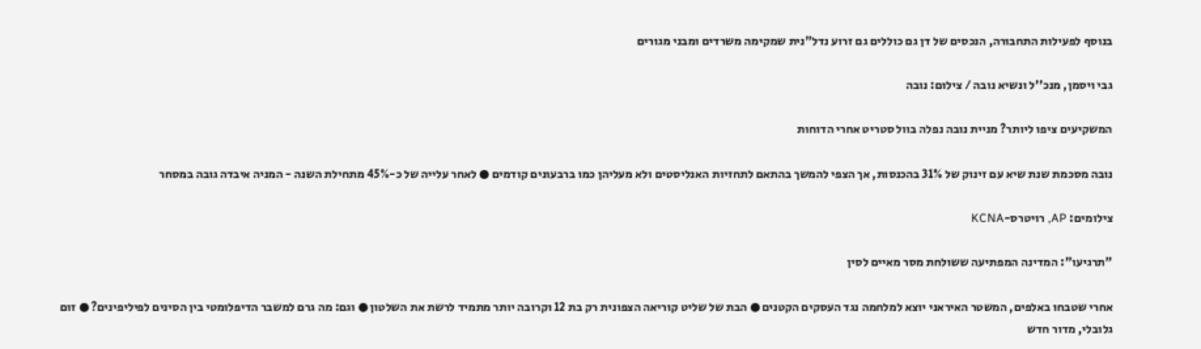בנוסף לפעילות התחבורה, הנכסים של דן גם כוללים גם זרוע נדל"נית שמקימה משרדים ומבני מגורים

גבי ויסמן, מנכ''ל ונשיא נובה / צילום: נובה

המשקיעים ציפו ליותר? מניית נובה נפלה בוול סטריט אחרי הדוחות

נובה מסכמת שנת שיא עם זינוק של 31% בהכנסות, אך הצפי להמשך בהתאם לתחזיות האנליסטים ולא מעליהן כמו ברבעונים קודמים ● לאחר עלייה של כ-45% מתחילת השנה - המניה איבדה גובה במסחר

צילומים: AP, רויטרס-KCNA

"תרגיעו": המדינה המפתיעה ששולחת מסר מאיים לסין

אחרי שטבחו באלפים, המשטר האיראני יוצא למלחמה נגד העסקים הקטנים ● הבת של שליט קוריאה הצפונית רק בת 12 וקרובה יותר מתמיד לרשת את השלטון ● וגם: מה גרם למשבר הדיפלומטי בין הסינים לפיליפינים? ● זום גלובלי, מדור חדש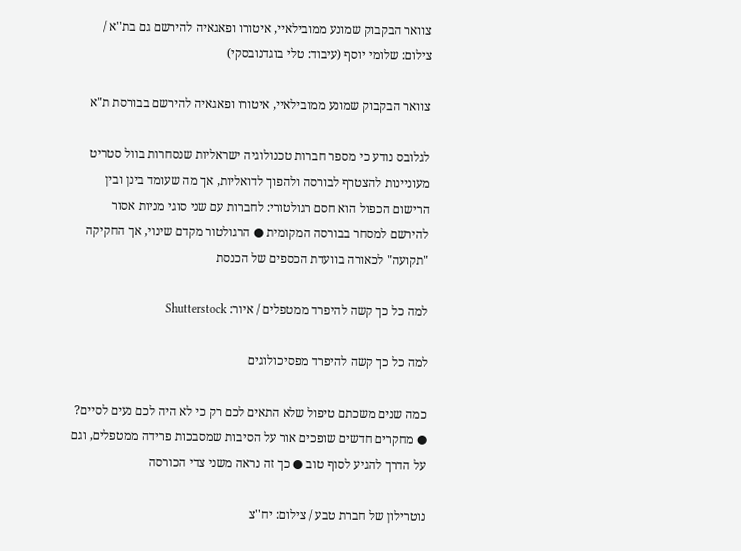צוואר הבקבוק שמונע ממובילאיי, איטורו ופאגאיה להירשם גם בת''א / צילום: שלומי יוסף (עיבוד: טלי בוגדנובסקי)

צוואר הבקבוק שמונע ממובילאיי, איטורו ופאגאיה להירשם בבורסת ת"א

לגלובס נודע כי מספר חברות טכנולוגיה ישראליות שנסחרות בוול סטריט מעוניינות להצטרף לבורסה ולהפוך לדואליות, אך מה שעומד בינן ובין הרישום הכפול הוא חסם רגולטורי: לחברות עם שני סוגי מניות אסור להירשם למסחר בבורסה המקומית ● הרגולטור מקדם שינוי, אך החקיקה "תקועה" לכאורה בוועדת הכספים של הכנסת

למה כל כך קשה להיפרד ממטפלים / איור: Shutterstock

למה כל כך קשה להיפרד מפסיכולוגים

כמה שנים משכתם טיפול שלא התאים לכם רק כי לא היה לכם נעים לסיים? ● מחקרים חדשים שופכים אור על הסיבות שמסבכות פרידה ממטפלים, וגם על הדרך להגיע לסוף טוב ● כך זה נראה משני צדי הכורסה

נוטרילון של חברת טבע / צילום: יח''צ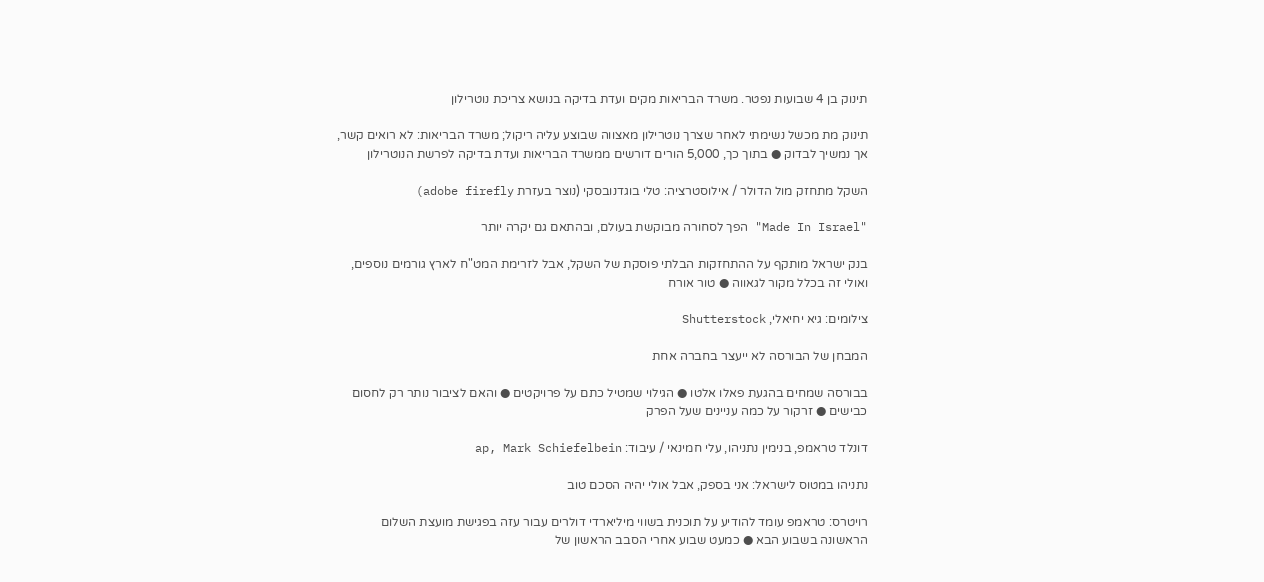תינוק בן 4 שבועות נפטר. משרד הבריאות מקים ועדת בדיקה בנושא צריכת נוטרילון

תינוק מת מכשל נשימתי לאחר שצרך נוטרילון מאצווה שבוצע עליה ריקול; משרד הבריאות: לא רואים קשר, אך נמשיך לבדוק ● בתוך כך, 5,000 הורים דורשים ממשרד הבריאות ועדת בדיקה לפרשת הנוטרילון

השקל מתחזק מול הדולר / אילוסטרציה: טלי בוגדנובסקי (נוצר בעזרת adobe firefly)

"Made In Israel" הפך לסחורה מבוקשת בעולם, ובהתאם גם יקרה יותר

בנק ישראל מותקף על ההתחזקות הבלתי פוסקת של השקל, אבל לזרימת המט"ח לארץ גורמים נוספים, ואולי זה בכלל מקור לגאווה ● טור אורח

צילומים: גיא יחיאלי, Shutterstock

המבחן של הבורסה לא ייעצר בחברה אחת

בבורסה שמחים בהגעת פאלו אלטו ● הגילוי שמטיל כתם על פרויקטים ● והאם לציבור נותר רק לחסום כבישים ● זרקור על כמה עניינים שעל הפרק

דונלד טראמפ, בנימין נתניהו, עלי חמינאי / עיבוד: ap, Mark Schiefelbein

נתניהו במטוס לישראל: אני בספק, אבל אולי יהיה הסכם טוב

רויטרס: טראמפ עומד להודיע על תוכנית בשווי מיליארדי דולרים עבור עזה בפגישת מועצת השלום הראשונה בשבוע הבא ● כמעט שבוע אחרי הסבב הראשון של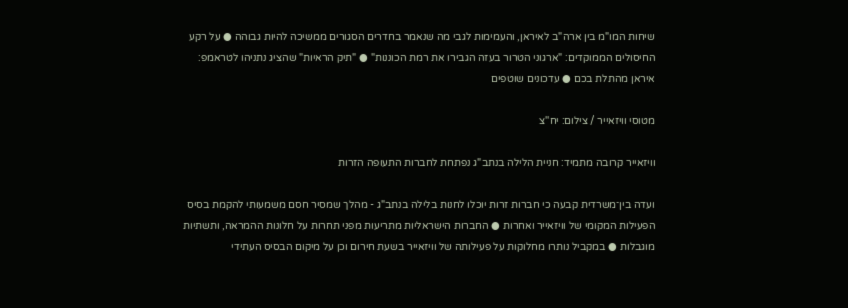שיחות המו"מ בין ארה"ב לאיראן, והעמימות לגבי מה שנאמר בחדרים הסגורים ממשיכה להיות גבוהה ● על רקע החיסולים הממוקדים: "ארגוני הטרור בעזה הגבירו את רמת הכוננות" ● "תיק הראיות" שהציג נתניהו לטראמפ: איראן מהתלת בכם ● עדכונים שוטפים

מטוסי וויזאייר / צילום: יח''צ

וויזאייר קרובה מתמיד: חניית הלילה בנתב"ג נפתחת לחברות התעופה הזרות

ועדה בין־משרדית קבעה כי חברות זרות יוכלו לחנות בלילה בנתב"ג - מהלך שמסיר חסם משמעותי להקמת בסיס הפעילות המקומי של וויזאייר ואחרות ● החברות הישראליות מתריעות מפני תחרות על חלונות ההמראה, ותשתיות מוגבלות ● במקביל נותרו מחלוקות על פעילותה של וויזאייר בשעת חירום וכן על מיקום הבסיס העתידי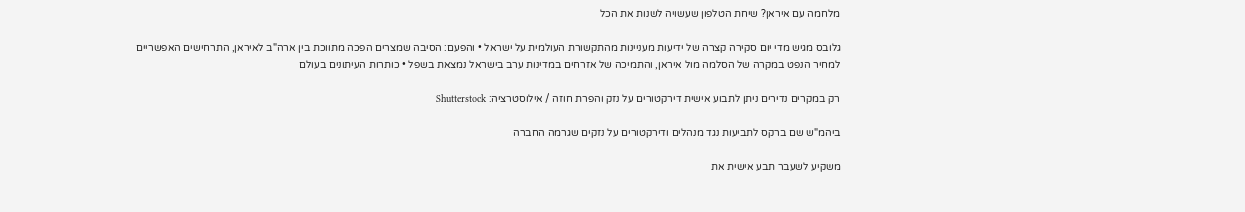מלחמה עם איראן? שיחת הטלפון שעשויה לשנות את הכל

גלובס מגיש מדי יום סקירה קצרה של ידיעות מעניינות מהתקשורת העולמית על ישראל • והפעם: הסיבה שמצרים הפכה מתווכת בין ארה"ב לאיראן, התרחישים האפשריים למחיר הנפט במקרה של הסלמה מול איראן, והתמיכה של אזרחים במדינות ערב בישראל נמצאת בשפל • כותרות העיתונים בעולם

רק במקרים נדירים ניתן לתבוע אישית דירקטורים על נזק והפרת חוזה / אילוסטרציה: Shutterstock

ביהמ"ש שם ברקס לתביעות נגד מנהלים ודירקטורים על נזקים שגרמה החברה

משקיע לשעבר תבע אישית את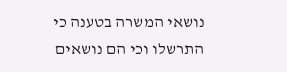נושאי המשרה בטענה כי התרשלו וכי הם נושאים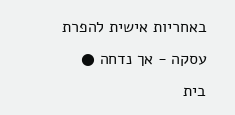באחריות אישית להפרת עסקה - אך נדחה ● בית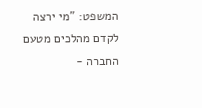המשפט: "מי ירצה לקדם מהלכים מטעם החברה -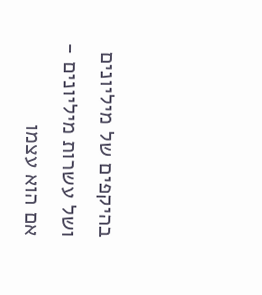בהיקפים של מיליונים ושל עשרות מיליונים - אם הוא עצמו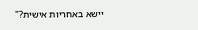יישא באחריות אישית?"